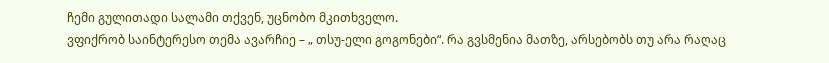ჩემი გულითადი სალამი თქვენ, უცნობო მკითხველო.
ვფიქრობ საინტერესო თემა ავარჩიე – „ თსუ-ელი გოგონები“. რა გვსმენია მათზე, არსებობს თუ არა რაღაც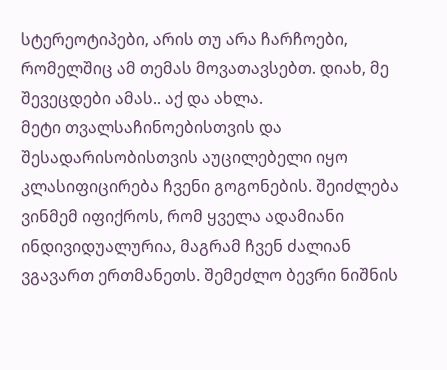სტერეოტიპები, არის თუ არა ჩარჩოები, რომელშიც ამ თემას მოვათავსებთ. დიახ, მე შევეცდები ამას.. აქ და ახლა.
მეტი თვალსაჩინოებისთვის და შესადარისობისთვის აუცილებელი იყო კლასიფიცირება ჩვენი გოგონების. შეიძლება ვინმემ იფიქროს, რომ ყველა ადამიანი ინდივიდუალურია, მაგრამ ჩვენ ძალიან ვგავართ ერთმანეთს. შემეძლო ბევრი ნიშნის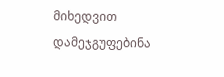მიხედვით დამეჯგუფებინა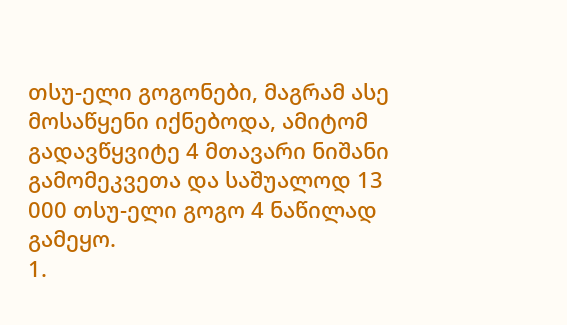თსუ-ელი გოგონები, მაგრამ ასე მოსაწყენი იქნებოდა, ამიტომ გადავწყვიტე 4 მთავარი ნიშანი გამომეკვეთა და საშუალოდ 13 000 თსუ-ელი გოგო 4 ნაწილად გამეყო.
1.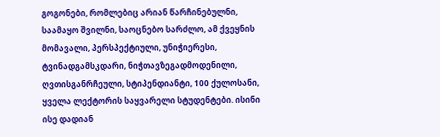გოგონები, რომლებიც არიან წარჩინებულნი, საამაყო შვილნი, საოცნებო სარძლო, ამ ქვეყნის მომავალი, პერსპექტიული, უნიჭიერესი, ტვინადგამსკდარი, ნიჭთავზეგადმოდენილი, ღვთისგანრჩეული, სტიპენდიანტი, 100 ქულოსანი, ყველა ლექტორის საყვარელი სტუდენტები. ისინი ისე დადიან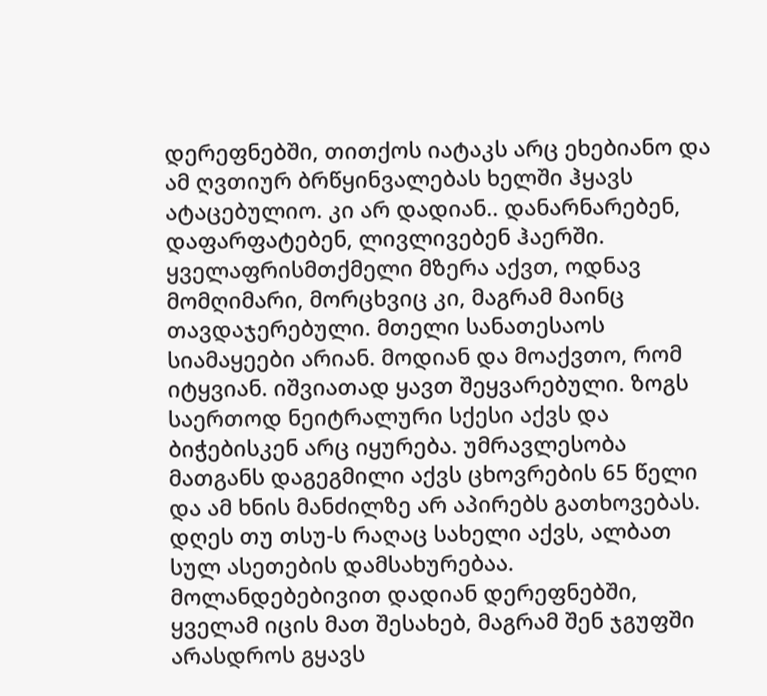დერეფნებში, თითქოს იატაკს არც ეხებიანო და ამ ღვთიურ ბრწყინვალებას ხელში ჰყავს ატაცებულიო. კი არ დადიან.. დანარნარებენ, დაფარფატებენ, ლივლივებენ ჰაერში. ყველაფრისმთქმელი მზერა აქვთ, ოდნავ მომღიმარი, მორცხვიც კი, მაგრამ მაინც თავდაჯერებული. მთელი სანათესაოს სიამაყეები არიან. მოდიან და მოაქვთო, რომ იტყვიან. იშვიათად ყავთ შეყვარებული. ზოგს საერთოდ ნეიტრალური სქესი აქვს და ბიჭებისკენ არც იყურება. უმრავლესობა მათგანს დაგეგმილი აქვს ცხოვრების 65 წელი და ამ ხნის მანძილზე არ აპირებს გათხოვებას. დღეს თუ თსუ-ს რაღაც სახელი აქვს, ალბათ სულ ასეთების დამსახურებაა. მოლანდებებივით დადიან დერეფნებში, ყველამ იცის მათ შესახებ, მაგრამ შენ ჯგუფში არასდროს გყავს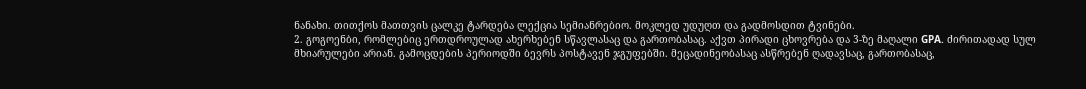ნანახი. თითქოს მათთვის ცალკე ტარდება ლექცია სემიანრებიო. მოკლედ უდუღთ და გადმოსდით ტვინები.
2. გოგოენბი, რომლებიც ერთდროულად ახერხებენ სწავლასაც და გართობასაც. აქვთ პირადი ცხოვრება და 3-ზე მაღალი GPA. ძირითადად სულ მხიარულები არიან. გამოცდების პერიოდში ბევრს პოსტავენ ჯგუფებში. მეცადინეობასაც ასწრებენ ღადავსაც, გართობასაც,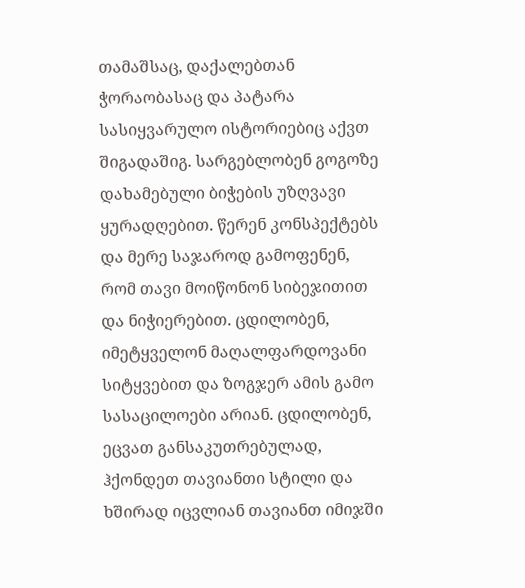თამაშსაც, დაქალებთან ჭორაობასაც და პატარა სასიყვარულო ისტორიებიც აქვთ შიგადაშიგ. სარგებლობენ გოგოზე დახამებული ბიჭების უზღვავი ყურადღებით. წერენ კონსპექტებს და მერე საჯაროდ გამოფენენ, რომ თავი მოიწონონ სიბეჯითით და ნიჭიერებით. ცდილობენ, იმეტყველონ მაღალფარდოვანი სიტყვებით და ზოგჯერ ამის გამო სასაცილოები არიან. ცდილობენ, ეცვათ განსაკუთრებულად, ჰქონდეთ თავიანთი სტილი და ხშირად იცვლიან თავიანთ იმიჯში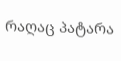რაღაც პატარა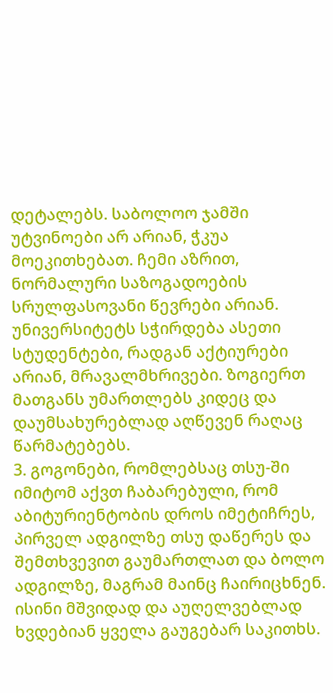დეტალებს. საბოლოო ჯამში უტვინოები არ არიან, ჭკუა მოეკითხებათ. ჩემი აზრით, ნორმალური საზოგადოების სრულფასოვანი წევრები არიან. უნივერსიტეტს სჭირდება ასეთი სტუდენტები, რადგან აქტიურები არიან, მრავალმხრივები. ზოგიერთ მათგანს უმართლებს კიდეც და დაუმსახურებლად აღწევენ რაღაც წარმატებებს.
3. გოგონები, რომლებსაც თსუ-ში იმიტომ აქვთ ჩაბარებული, რომ აბიტურიენტობის დროს იმეტიჩრეს, პირველ ადგილზე თსუ დაწერეს და შემთხვევით გაუმართლათ და ბოლო ადგილზე, მაგრამ მაინც ჩაირიცხნენ. ისინი მშვიდად და აუღელვებლად ხვდებიან ყველა გაუგებარ საკითხს.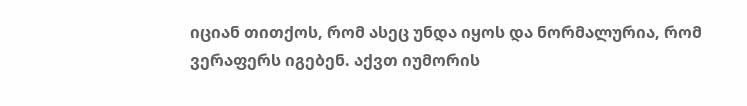იციან თითქოს, რომ ასეც უნდა იყოს და ნორმალურია, რომ ვერაფერს იგებენ. აქვთ იუმორის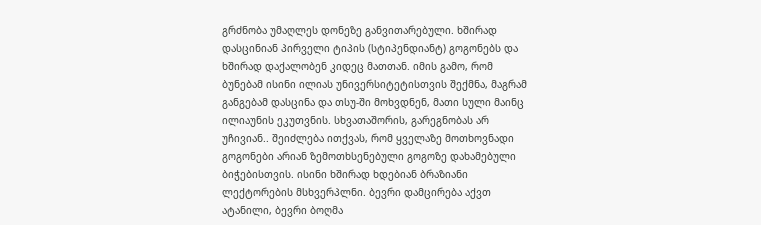გრძნობა უმაღლეს დონეზე განვითარებული. ხშირად დასცინიან პირველი ტიპის (სტიპენდიანტ) გოგონებს და ხშირად დაქალობენ კიდეც მათთან. იმის გამო, რომ ბუნებამ ისინი ილიას უნივერსიტეტისთვის შექმნა, მაგრამ განგებამ დასცინა და თსუ-ში მოხვდნენ, მათი სული მაინც ილიაუნის ეკუთვნის. სხვათაშორის, გარეგნობას არ უჩივიან.. შეიძლება ითქვას, რომ ყველაზე მოთხოვნადი გოგონები არიან ზემოთხსენებული გოგოზე დახამებული ბიჭებისთვის. ისინი ხშირად ხდებიან ბრაზიანი ლექტორების მსხვერპლნი. ბევრი დამცირება აქვთ ატანილი, ბევრი ბოღმა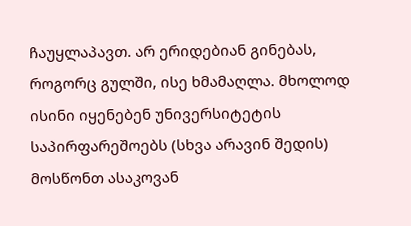ჩაუყლაპავთ. არ ერიდებიან გინებას, როგორც გულში, ისე ხმამაღლა. მხოლოდ ისინი იყენებენ უნივერსიტეტის საპირფარეშოებს (სხვა არავინ შედის) მოსწონთ ასაკოვან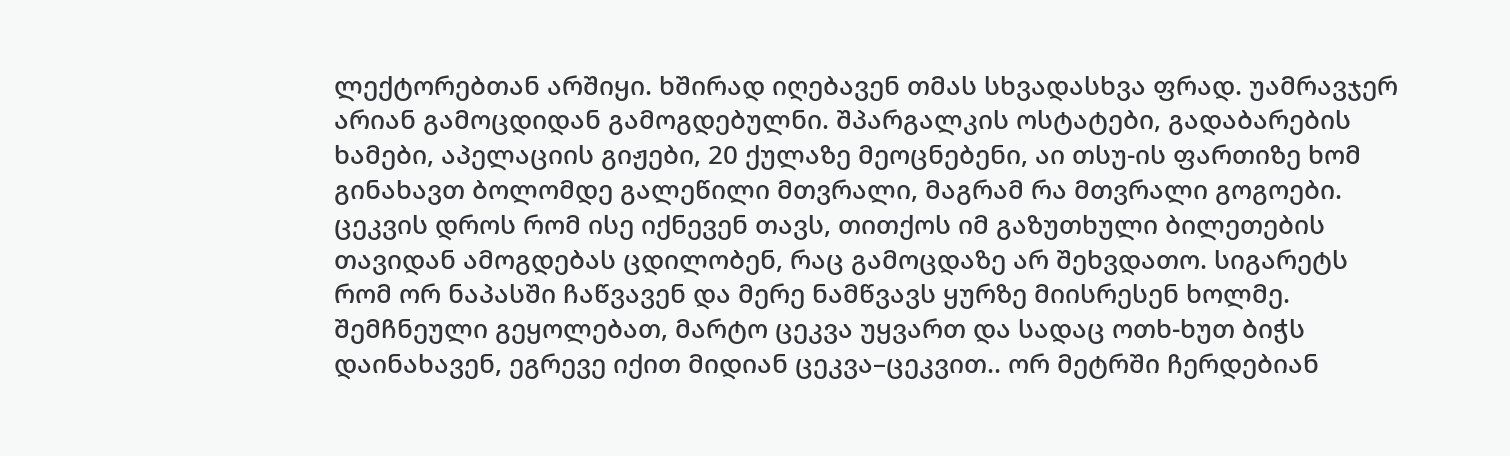ლექტორებთან არშიყი. ხშირად იღებავენ თმას სხვადასხვა ფრად. უამრავჯერ არიან გამოცდიდან გამოგდებულნი. შპარგალკის ოსტატები, გადაბარების ხამები, აპელაციის გიჟები, 20 ქულაზე მეოცნებენი, აი თსუ-ის ფართიზე ხომ გინახავთ ბოლომდე გალეწილი მთვრალი, მაგრამ რა მთვრალი გოგოები. ცეკვის დროს რომ ისე იქნევენ თავს, თითქოს იმ გაზუთხული ბილეთების თავიდან ამოგდებას ცდილობენ, რაც გამოცდაზე არ შეხვდათო. სიგარეტს რომ ორ ნაპასში ჩაწვავენ და მერე ნამწვავს ყურზე მიისრესენ ხოლმე. შემჩნეული გეყოლებათ, მარტო ცეკვა უყვართ და სადაც ოთხ-ხუთ ბიჭს დაინახავენ, ეგრევე იქით მიდიან ცეკვა–ცეკვით.. ორ მეტრში ჩერდებიან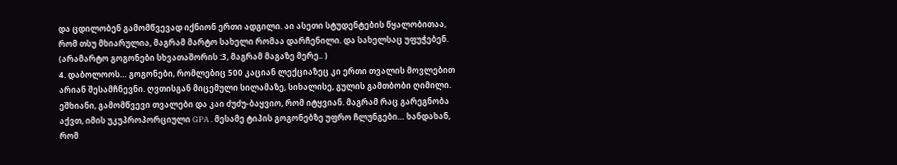და ცდილობენ გამომწვევად იქნიონ ერთი ადგილი. აი ასეთი სტუდენტების წყალობითაა, რომ თსუ მხიარულია, მაგრამ მარტო სახელი რომაა დარჩენილი. და სახელსაც უფუჭებენ. (არამარტო გოგონები სხვათაშორის :3, მაგრამ მაგაზე მერე.. )
4. დაბოლოოს… გოგონები, რომლებიც 500 კაციან ლექციაზეც კი ერთი თვალის მოვლებით არიან შესამჩნევნი. ღვთისგან მიცემული სილამაზე, სიხალისე, გულის გამთბობი ღიმილი. ეშხიანი, გამომწვევი თვალები და კაი ძუძუ-ბაყვიო, რომ იტყვიან. მაგრამ რაც გარეგნობა აქვთ, იმის უკუპროპორციული GPA . მესამე ტიპის გოგონებზე უფრო ჩლუნგები… ხანდახან, რომ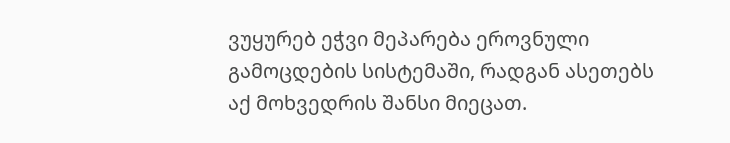ვუყურებ ეჭვი მეპარება ეროვნული გამოცდების სისტემაში, რადგან ასეთებს აქ მოხვედრის შანსი მიეცათ.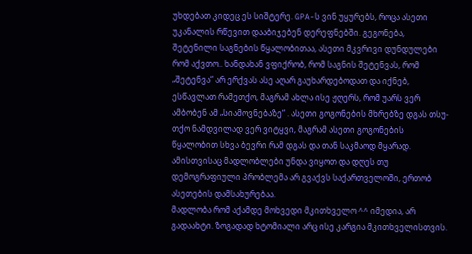უხდებათ კიდეც ეს სიშტერე. GPA-ს ვინ უყურებს, როცა ასეთი უკანალის რწევით დააბიჯებენ დერეფნებში. გეგონება, შეტენილი საგნების წყალობითაა, ასეთი მკვრივი დუნდულები რომ აქვთო.. ხანდახან ვფიქრობ, რომ საგნის შეტენვას, რომ „შეტენვა“ არ ერქვას ასე აღარ გაუხარდებოდათ და იქნებ, ესწავლათ რამეთქო, მაგრამ ახლა ისე ჟღერს, რომ უარს ვერ ამბობენ ამ „სიამოვნებაზე“ . ასეთი გოგონების მხრებზე დგას თსუ-თქო ნამდვილად ვერ ვიტყვი, მაგრამ ასეთი გოგონების წყალობით სხვა ბევრი რამ დგას და თან საკმაოდ მყარად. ამისთვისაც მადლობლები უნდა ვიყოთ და დღეს თუ დემოგრაფიული პრობლემა არ გვაქვს საქართველოში, ერთობ ასეთების დამსახურებაა.
მადლობა რომ აქამდე მოხვედი მკითხველო ^^ იმედია, არ გადაახტი. ზოგადად ხტომიალი არც ისე კარგია მკითხველისთვის.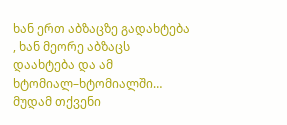ხან ერთ აბზაცზე გადახტება , ხან მეორე აბზაცს დაახტება და ამ ხტომიალ–ხტომიალში…
მუდამ თქვენი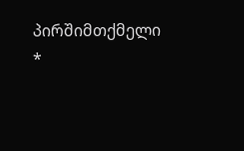პირშიმთქმელი *